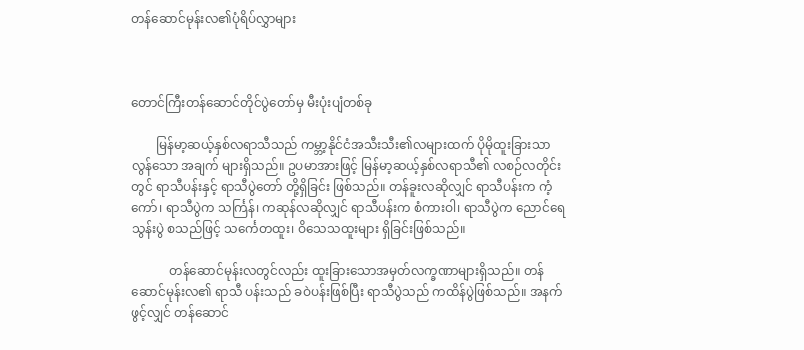တန်ဆောင်မုန်းလ၏ပုံရိပ်လွှာများ



တောင်ကြီးတန်ဆောင်တိုင်ပွဲတော်မှ မီးပုံးပျံတစ်ခု

        မြန်မာ့ဆယ့်နှစ်လရာသီသည် ကမ္ဘာ့နိုင်ငံအသီးသီး၏လများထက် ပိုမိုထူးခြားသာလွန်သော အချက် များရှိသည်။ ဥပမာအားဖြင့် မြန်မာ့ဆယ့်နှစ်လရာသီ၏ လစဉ်လတိုင်းတွင် ရာသီပန်းနှင့် ရာသီပွဲတော် တို့ရှိခြင်း ဖြစ်သည်။ တန်ခူးလဆိုလျှင် ရာသီပန်းက ကံ့ကော်၊ ရာသီပွဲက သင်္ကြန်၊ ကဆုန်လဆိုလျှင် ရာသီပန်းက စံကားဝါ၊ ရာသီပွဲက ညောင်ရေသွန်းပွဲ စသည်ဖြင့် သင်္ကေတထူး၊ ဝိသေသထူးများ ရှိခြင်းဖြစ်သည်။

            တန်ဆောင်မုန်းလတွင်လည်း ထူးခြားသောအမှတ်လက္ခဏာများရှိသည်။ တန်ဆောင်မုန်းလ၏ ရာသီ ပန်းသည် ခဝဲပန်းဖြစ်ပြီး ရာသီပွဲသည် ကထိန်ပွဲဖြစ်သည်။ အနက်ဖွင့်လျှင် တန်ဆောင်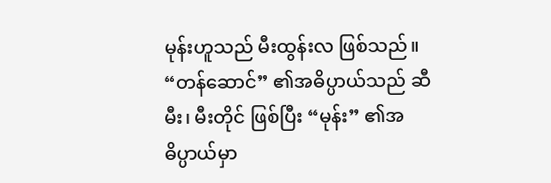မုန်းဟူသည် မီးထွန်းလ ဖြစ်သည်။ “တန်ဆောင်” ၏အဓိပ္ပာယ်သည် ဆီမီး၊ မီးတိုင် ဖြစ်ပြီး “မုန်း” ၏အဓိပ္ပာယ်မှာ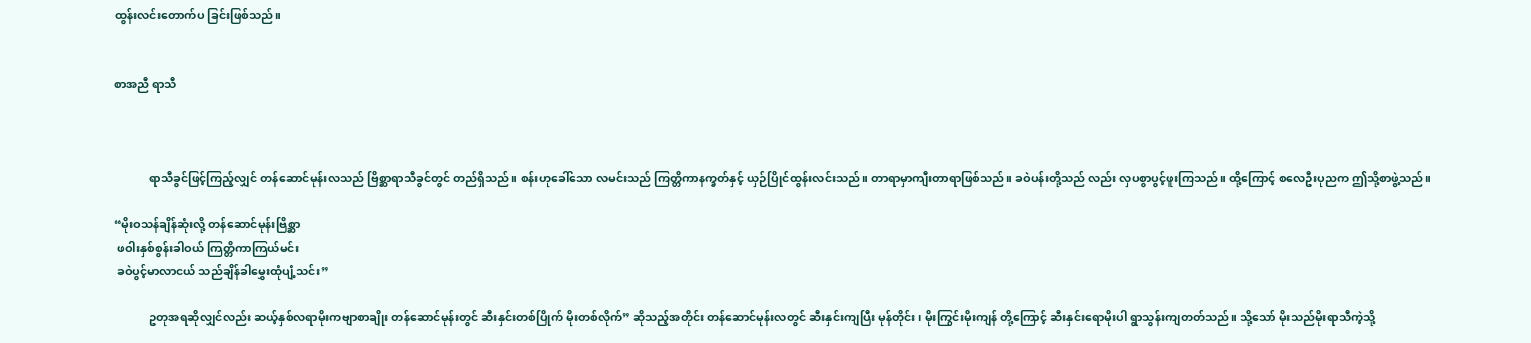ထွန်းလင်းတောက်ပ ခြင်းဖြစ်သည်။


စာအညီ ရာသီ



            ရာသီခွင်ဖြင့်ကြည့်လျှင် တန်ဆောင်မုန်းလသည် ဗြိစ္ဆာရာသီခွင်တွင် တည်ရှိသည်။ စန်းဟုခေါ်သော လမင်းသည် ကြတ္တိကာနက္ခတ်နှင့် ယှဉ်ပြိုင်ထွန်းလင်းသည်။ တာရာမှာကျီးတာရာဖြစ်သည်။ ခဝဲပန်းတို့သည် လည်း လှပစွာပွင့်ဖူးကြသည်။ ထို့ကြောင့် စလေဦးပုညက ဤသို့စာဖွဲ့သည်။

“မိုးဝသန်ချိန်ဆုံးလို့ တန်ဆောင်မုန်းဗြိစ္ဆာ
 ဖဝါးနှစ်စွန်းခါဝယ် ကြတ္တိကာကြယ်မင်း
 ခဝဲပွင့်မာလာငယ် သည်ချိန်ခါမွှေးထုံပျံ့သင်း”

            ဥတုအရဆိုလျှင်လည်း ဆယ့်နှစ်လရာမိုးကဗျာစာချိုး တန်ဆောင်မုန်းတွင် ဆီးနှင်းတစ်ပြိုက် မိုးတစ်လိုက်” ဆိုသည့်အတိုင်း တန်ဆောင်မုန်းလတွင် ဆီးနှင်းကျပြီး မုန်တိုင်း၊ မိုးကြွင်းမိုးကျန် တို့ကြောင့် ဆီးနှင်းရောမိုးပါ ရွာသွန်းကျတတ်သည်။ သို့သော် မိုးသည်မိုးရာသီကဲ့သို့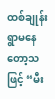ထစ်ချုန်းရွာမနေတော့သဖြင့် “မီး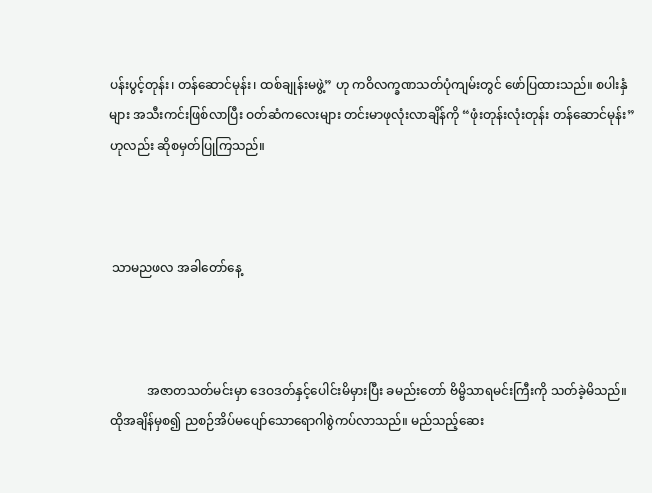ပန်းပွင့်တုန်း၊ တန်ဆောင်မုန်း၊ ထစ်ချုန်းမဖွဲ့” ဟု ကဝိလက္ခဏသတ်ပုံကျမ်းတွင် ဖော်ပြထားသည်။ စပါးနှံများ အသီးကင်းဖြစ်လာပြီး ဝတ်ဆံကလေးများ တင်းမာဖုလုံးလာချိန်ကို “ဖုံးတုန်းလုံးတုန်း တန်ဆောင်မုန်း” ဟုလည်း ဆိုစမှတ်ပြုကြသည်။



 သာမညဖလ အခါတော်နေ့



            အဇာတသတ်မင်းမှာ ဒေဝဒတ်နှင့်ပေါင်းမိမှားပြီး ခမည်းတော် ဗိမ္ဗိသာရမင်းကြီးကို သတ်ခဲ့မိသည်။ ထိုအချိန်မှစ၍ ညစဉ်အိပ်မပျော်သောရောဂါစွဲကပ်လာသည်။ မည်သည့်ဆေး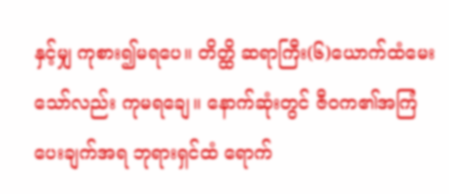နှင့်မျှ ကုစား၍မရပေ။ တိတ္ထိ ဆရာကြီး(၆)ယောက်ထံမေးသော်လည်း ကုမရချေ။ နောက်ဆုံးတွင် ဇီဝက၏အကြံပေးချက်အရ ဘုရားရှင်ထံ ရောက်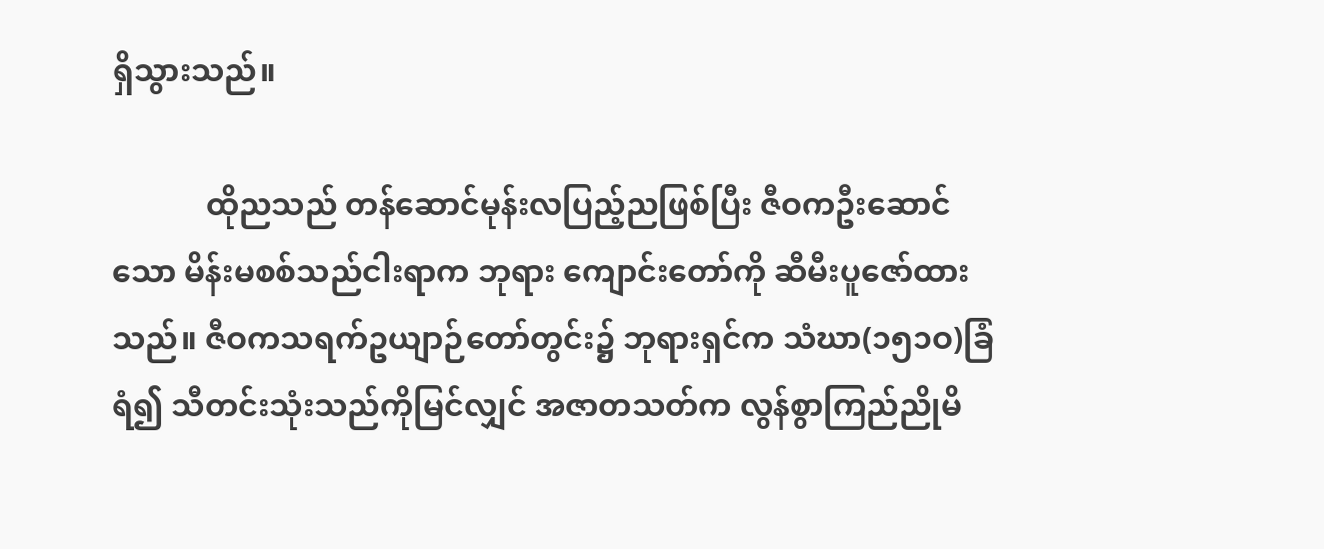ရှိသွားသည်။

            ထိုညသည် တန်ဆောင်မုန်းလပြည့်ညဖြစ်ပြီး ဇီဝကဦးဆောင်သော မိန်းမစစ်သည်ငါးရာက ဘုရား ကျောင်းတော်ကို ဆီမီးပူဇော်ထားသည်။ ဇီဝကသရက်ဥယျာဉ်တော်တွင်း၌ ဘုရားရှင်က သံဃာ(၁၅၁ဝ)ခြံရံ၍ သီတင်းသုံးသည်ကိုမြင်လျှင် အဇာတသတ်က လွန်စွာကြည်ညိုမိ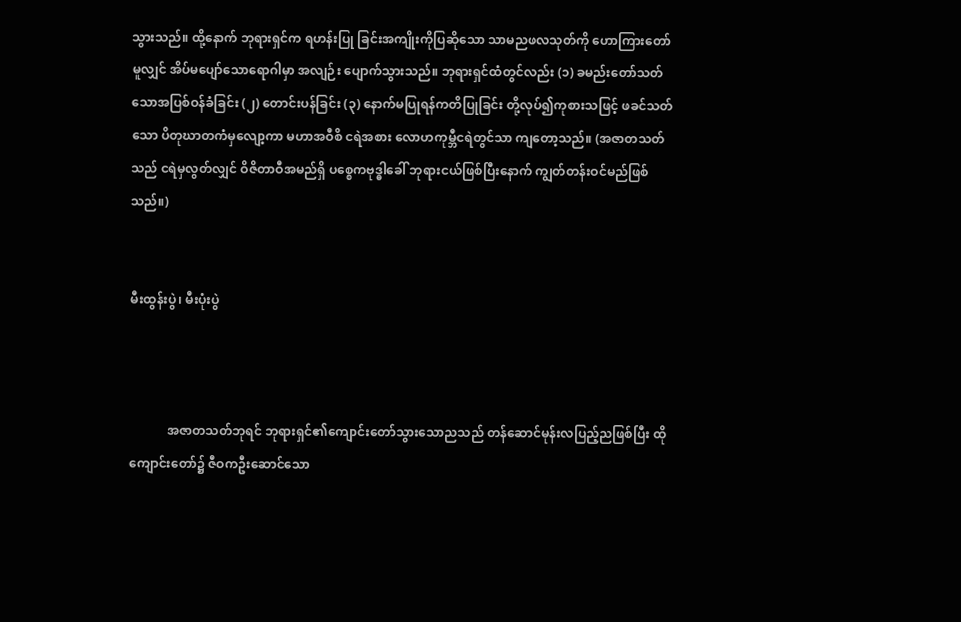သွားသည်။ ထို့နောက် ဘုရားရှင်က ရဟန်းပြု ခြင်းအကျိုးကိုပြဆိုသော သာမညဖလသုတ်ကို ဟောကြားတော်မူလျှင် အိပ်မပျော်သောရောဂါမှာ အလျဉ်း ပျောက်သွားသည်။ ဘုရားရှင်ထံတွင်လည်း (၁) ခမည်းတော်သတ်သောအပြစ်ဝန်ခံခြင်း (၂) တောင်းပန်ခြင်း (၃) နောက်မပြုရန်ကတိပြုခြင်း တို့လုပ်၍ကုစားသဖြင့် ဖခင်သတ်သော ပိတုဃာတကံမှလျော့ကာ မဟာအဝီစိ ငရဲအစား လောဟကုမ္ဘီငရဲတွင်သာ ကျတော့သည်။ (အဇာတသတ်သည် ငရဲမှလွတ်လျှင် ဝိဇိတာဝီအမည်ရှိ ပစ္စေကဗုဒ္ဓါခေါ် ဘုရားငယ်ဖြစ်ပြီးနောက် ကျွတ်တန်းဝင်မည်ဖြစ်သည်။)


မီးထွန်းပွဲ၊ မီးပုံးပွဲ



            အဇာတသတ်ဘုရင် ဘုရားရှင်၏ကျောင်းတော်သွားသောညသည် တန်ဆောင်မုန်းလပြည့်ညဖြစ်ပြီး ထိုကျောင်းတော်၌ ဇီဝကဦးဆောင်သော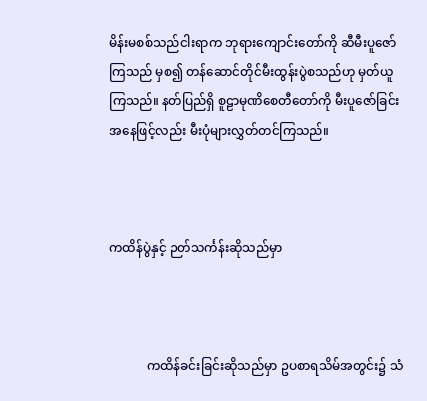မိန်းမစစ်သည်ငါးရာက ဘုရားကျောင်းတော်ကို ဆီမီးပူဇော်ကြသည် မှစ၍ တန်ဆောင်တိုင်မီးထွန်းပွဲစသည်ဟု မှတ်ယူကြသည်။ နတ်ပြည်ရှိ စူဠာမုဏိစေတီတော်ကို မီးပူဇော်ခြင်း အနေဖြင့်လည်း မီးပုံများလွှတ်တင်ကြသည်။



ကထိန်ပွဲနှင့် ဉတ်သင်္ကန်းဆိုသည်မှာ



            ကထိန်ခင်းခြင်းဆိုသည်မှာ ဥပစာရသိမ်အတွင်း၌ သံ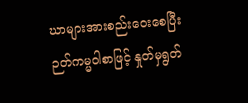ဃာများအားစည်းဝေးစေပြီး ဉတ်ကမ္မဝါစာဖြင့် နှုတ်မှရွတ်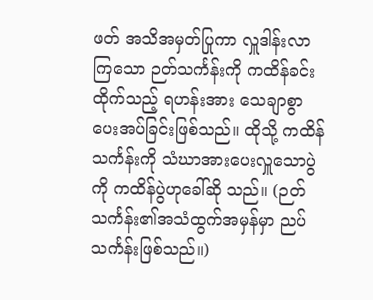ဖတ် အသိအမှတ်ပြုကာ လှူဒါန်းလာကြသော ဉတ်သင်္ကန်းကို ကထိန်ခင်းထိုက်သည့် ရဟန်းအား သေချာစွာပေးအပ်ခြင်းဖြစ်သည်။ ထိုသို့ ကထိန်သင်္ကန်းကို သံဃာအားပေးလှူသောပွဲကို ကထိန်ပွဲဟုခေါ်ဆို သည်။ (ဉတ်သင်္ကန်း၏အသံထွက်အမှန်မှာ ညပ်သင်္ကန်းဖြစ်သည်။)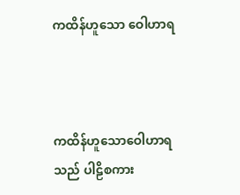ကထိန်ဟူသော ဝေါဟာရ



ကထိန်ဟူသောဝေါဟာရသည် ပါဠိစကား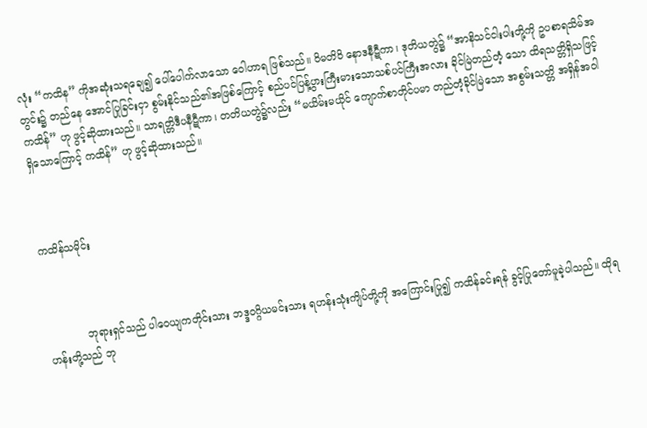လုံး “ကထိန” ကိုအဆုံးသရချေ၍ ပေါ်ပေါက်လာသော ဝေါဟာရ ဖြစ်သည်။ ဝိမတိဝိ နောဒနီဋီကာ၊ ဒုတိယတွဲ၌ “အာနိသင်ငါးပါးတို့ကို ဥပစာရသိမ်အတွင်း၌ တည်နေ အောင်ပြုခြင်းငှာ စွမ်းနိုင်သည်၏အဖြစ်ကြောင့် စည်ပင်ပြန့်ပွားကြီးမားသောသစ်ပင်ကြီးအလား ခိုင်မြဲတည်တံ့ သော ထိရသတ္တိရှိသဖြင့် ကထိန်” ဟု ဖွင့်ဆိုထားသည်။ သာရတ္တိဒီပနီဋီကာ၊ တတိယတွဲ၌လည်း “မယိမ်းမယိုင် ကျောက်စာတိုင်ပမာ တည်တံ့ခိုင်မြဲသော အစွမ်းသတ္တိ အရှိန်အဝါရှိသောကြောင့် ကထိန်” ဟု ဖွင့်ဆိုထားသည်။



ကထိန်သမိုင်း



            ဘုရားရှင်သည် ပါဝေယျကတိုင်းသား ဘဒ္ဒဝဂ္ဂိယမင်းသား ရဟန်းသုံးကျိပ်တို့ကို အကြောင်းပြု၍ ကထိန်ခင်းရန် ခွင့်ပြုတော်မူခဲ့ပါသည်။ ထိုရဟန်းတို့သည် ဘု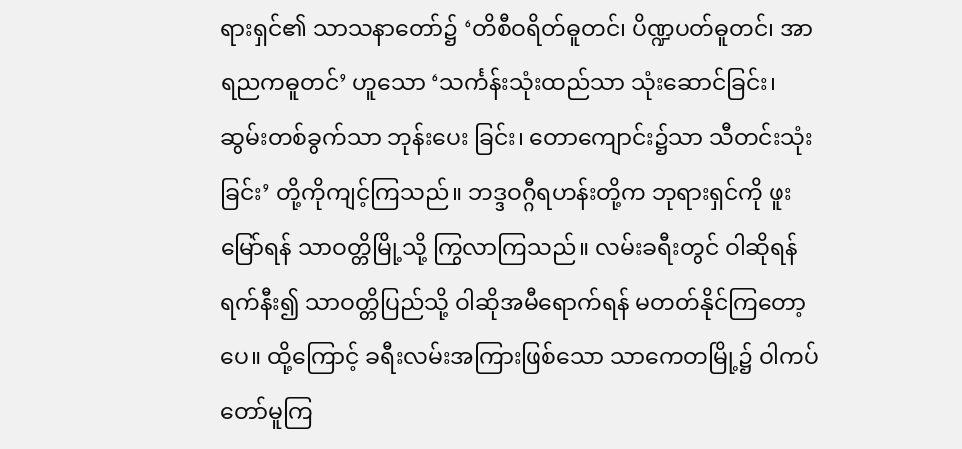ရားရှင်၏ သာသနာတော်၌ ‘တိစီဝရိတ်ဓူတင်၊ ပိဏ္ဍပတ်ဓူတင်၊ အာရညကဓူတင်’ ဟူသော ‘သင်္ကန်းသုံးထည်သာ သုံးဆောင်ခြင်း၊ ဆွမ်းတစ်ခွက်သာ ဘုန်းပေး ခြင်း၊ တောကျောင်း၌သာ သီတင်းသုံးခြင်း’ တို့ကိုကျင့်ကြသည်။ ဘဒ္ဒဝဂ္ဂီရဟန်းတို့က ဘုရားရှင်ကို ဖူးမြော်ရန် သာဝတ္တိမြို့သို့ ကြွလာကြသည်။ လမ်းခရီးတွင် ဝါဆိုရန်ရက်နီး၍ သာဝတ္တိပြည်သို့ ဝါဆိုအမီရောက်ရန် မတတ်နိုင်ကြတော့ပေ။ ထို့ကြောင့် ခရီးလမ်းအကြားဖြစ်သော သာကေတမြို့၌ ဝါကပ်တော်မူကြ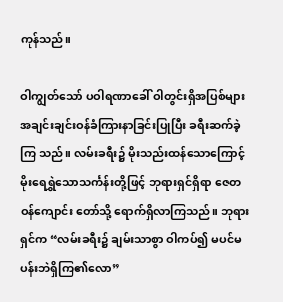ကုန်သည်။

ဝါကျွတ်သော် ပဝါရဏာခေါ် ဝါတွင်းရှိအပြစ်များ အချင်းချင်းဝန်ခံကြားနာခြင်းပြုပြီး ခရီးဆက်ခဲ့ကြ သည်။ လမ်းခရီး၌ မိုးသည်းထန်သောကြောင့် မိုးရေရွှဲသောသင်္ကန်းတို့ဖြင့် ဘုရားရှင်ရှိရာ ဇေတဝန်ကျောင်း တော်သို့ ရောက်ရှိလာကြသည်။ ဘုရားရှင်က “လမ်းခရီး၌ ချမ်းသာစွာ ဝါကပ်၍ မပင်မပန်းဘဲရှိကြ၏လော”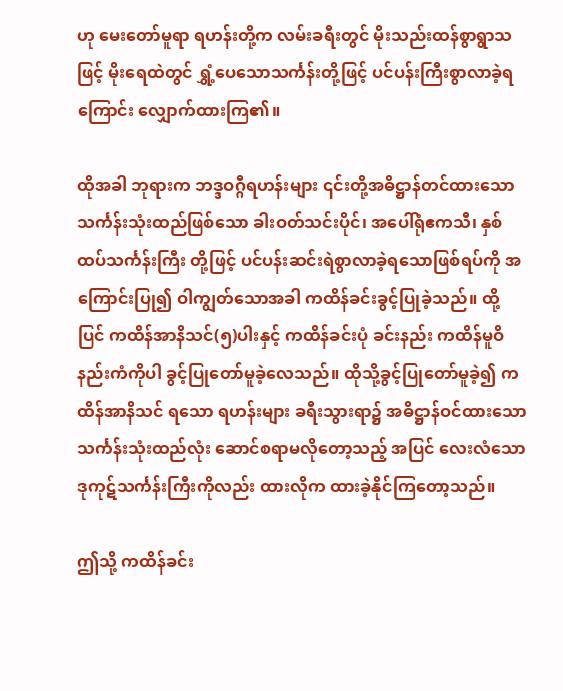ဟု မေးတော်မူရာ ရဟန်းတို့က လမ်းခရီးတွင် မိုးသည်းထန်စွာရွာသဖြင့် မိုးရေထဲတွင် ရွှံ့ပေသောသင်္ကန်းတို့ဖြင့် ပင်ပန်းကြီးစွာလာခဲ့ရကြောင်း လျှောက်ထားကြ၏။

ထိုအခါ ဘုရားက ဘဒ္ဒဝဂ္ဂီရဟန်းများ ၎င်းတို့အဓိဋ္ဌာန်တင်ထားသော သင်္ကန်းသုံးထည်ဖြစ်သော ခါးဝတ်သင်းပိုင်၊ အပေါ်ရုံဧကသီ၊ နှစ်ထပ်သင်္ကန်းကြီး တို့ဖြင့် ပင်ပန်းဆင်းရဲစွာလာခဲ့ရသောဖြစ်ရပ်ကို အကြောင်းပြု၍ ဝါကျွတ်သောအခါ ကထိန်ခင်းခွင့်ပြုခဲ့သည်။ ထို့ပြင် ကထိန်အာနိသင်(၅)ပါးနှင့် ကထိန်ခင်းပုံ ခင်းနည်း ကထိန်မူဝိနည်းကံကိုပါ ခွင့်ပြုတော်မူခဲ့လေသည်။ ထိုသို့ခွင့်ပြုတော်မူခဲ့၍ ကထိန်အာနိသင် ရသော ရဟန်းများ ခရီးသွားရာ၌ အဓိဋ္ဌာန်ဝင်ထားသော သင်္ကန်းသုံးထည်လုံး ဆောင်စရာမလိုတော့သည့် အပြင် လေးလံသော ဒုကုဋ်သင်္ကန်းကြီးကိုလည်း ထားလိုက ထားခဲ့နိုင်ကြတော့သည်။

ဤသို့ ကထိန်ခင်း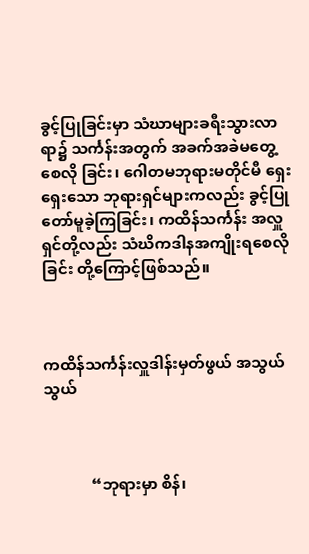ခွင့်ပြုခြင်းမှာ သံဃာများခရီးသွားလာရာ၌ သင်္ကန်းအတွက် အခက်အခဲမတွေ့စေလို ခြင်း၊ ဂေါတမဘုရားမတိုင်မီ ရှေးရှေးသော ဘုရားရှင်များကလည်း ခွင့်ပြုတော်မူခဲ့ကြခြင်း၊ ကထိန်သင်္ကန်း အလှူရှင်တို့လည်း သံဃိကဒါနအကျိုးရစေလိုခြင်း တို့ကြောင့်ဖြစ်သည်။



ကထိန်သင်္ကန်းလှူဒါန်းမှတ်ဖွယ် အသွယ်သွယ်



            “ဘုရားမှာ စိန်၊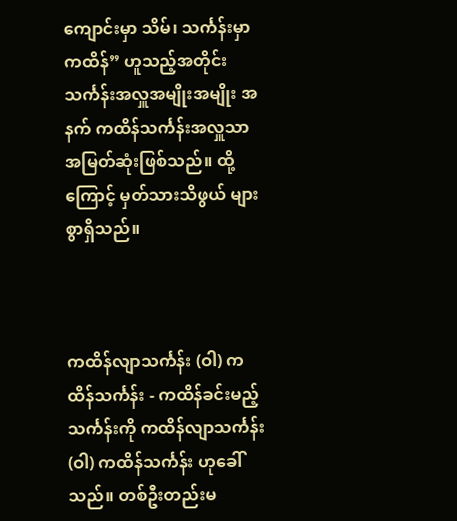ကျောင်းမှာ သိမ်၊ သင်္ကန်းမှာ ကထိန်” ဟူသည့်အတိုင်း သင်္ကန်းအလှူအမျိုးအမျိုး အနက် ကထိန်သင်္ကန်းအလှူသာ အမြတ်ဆုံးဖြစ်သည်။ ထို့ကြောင့် မှတ်သားသိဖွယ် များစွာရှိသည်။



ကထိန်လျာသင်္ကန်း (ဝါ) ကထိန်သင်္ကန်း - ကထိန်ခင်းမည့်သင်္ကန်းကို ကထိန်လျာသင်္ကန်း (ဝါ) ကထိန်သင်္ကန်း ဟုခေါ်သည်။ တစ်ဦးတည်းမ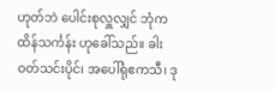ဟုတ်ဘဲ ပေါင်းစုလှူလျှင် ဘုံကထိန်သင်္ကန်း ဟုခေါ်သည်။ ခါးဝတ်သင်းပိုင်၊ အပေါ်ရုံဧကသီ၊ ဒု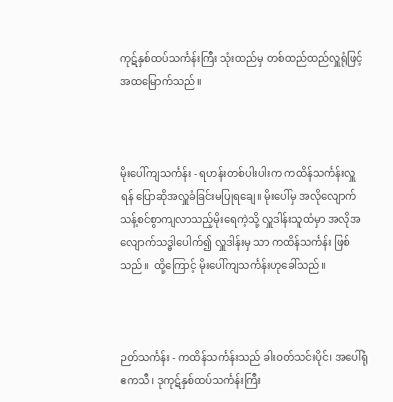ကုဋ်နှစ်ထပ်သင်္ကန်းကြီး သုံးထည်မှ တစ်ထည်ထည်လှူရုံဖြင့် အထမြောက်သည်။



မိုးပေါ်ကျသင်္ကန်း - ရဟန်းတစ်ပါးပါးက ကထိန်သင်္ကန်းလှူရန် ပြောဆိုအလှူခံခြင်းမပြုရချေ။ မိုးပေါ်မှ အလိုလျောက် သန့်စင်စွာကျလာသည့်မိုးရေကဲ့သို့ လှူဒါန်းသူထံမှာ အလိုအလျောက်သဒ္ဓါပေါက်၍ လှူဒါန်းမှ သာ ကထိန်သင်္ကန်း ဖြစ်သည်။  ထို့ကြောင့် မိုးပေါ်ကျသင်္ကန်းဟုခေါ်သည်။



ဉတ်သင်္ကန်း - ကထိန်သင်္ကန်းသည် ခါးဝတ်သင်းပိုင်၊ အပေါ်ရုံဧကသီ၊ ဒုကုဋ်နှစ်ထပ်သင်္ကန်းကြီး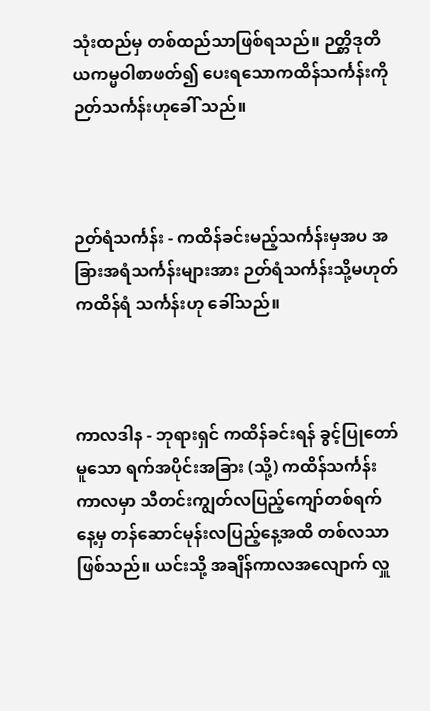သုံးထည်မှ တစ်ထည်သာဖြစ်ရသည်။ ဉတ္တိဒုတိယကမ္မဝါစာဖတ်၍ ပေးရသောကထိန်သင်္ကန်းကို ဉတ်သင်္ကန်းဟုခေါ် သည်။



ဉတ်ရံသင်္ကန်း - ကထိန်ခင်းမည့်သင်္ကန်းမှအပ အခြားအရံသင်္ကန်းများအား ဉတ်ရံသင်္ကန်းသို့မဟုတ် ကထိန်ရံ သင်္ကန်းဟု ခေါ်သည်။



ကာလဒါန - ဘုရားရှင် ကထိန်ခင်းရန် ခွင့်ပြုတော်မူသော ရက်အပိုင်းအခြား (သို့) ကထိန်သင်္ကန်းကာလမှာ သီတင်းကျွတ်လပြည့်ကျော်တစ်ရက်နေ့မှ တန်ဆောင်မုန်းလပြည့်နေ့အထိ တစ်လသာ ဖြစ်သည်။ ယင်းသို့ အချိန်ကာလအလျောက် လှူ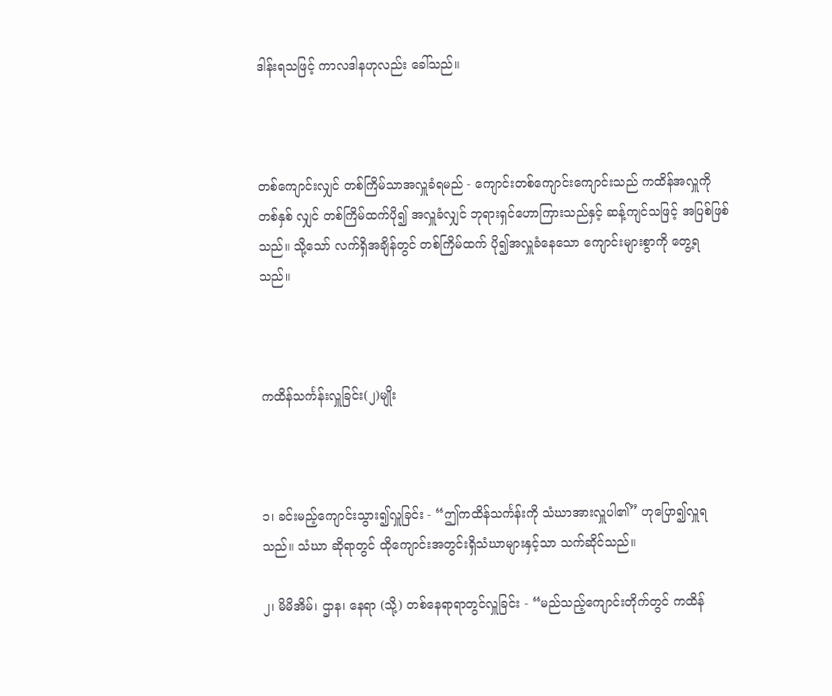ဒါန်းရသဖြင့် ကာလဒါနဟုလည်း ခေါ်သည်။



တစ်ကျောင်းလျှင် တစ်ကြိမ်သာအလှူခံရမည် - ကျောင်းတစ်ကျောင်းကျောင်းသည် ကထိန်အလှူကို တစ်နှစ် လျှင် တစ်ကြိမ်ထက်ပို၍ အလှူခံလျှင် ဘုရားရှင်ဟောကြားသည်နှင့် ဆန့်ကျင်သဖြင့် အပြစ်ဖြစ်သည်။ သို့သော် လက်ရှိအချိန်တွင် တစ်ကြိမ်ထက် ပို၍အလှူခံနေသော ကျောင်းများစွာကို တွေ့ရသည်။



ကထိန်သင်္ကန်းလှူခြင်း(၂)မျိုး



၁၊ ခင်းမည့်ကျောင်းသွား၍လှူခြင်း - “ဤကထိန်သင်္ကန်းကို သံဃာအားလှူပါ၏” ဟုပြော၍လှူရသည်။ သံဃာ ဆိုရာတွင် ထိုကျောင်းအတွင်းရှိသံဃာများနှင့်သာ သက်ဆိုင်သည်။

၂၊ မိမိအိမ်၊ ဌာန၊ နေရာ (သို့) တစ်နေရာရာတွင်လှူခြင်း - “မည်သည့်ကျောင်းတိုက်တွင် ကထိန်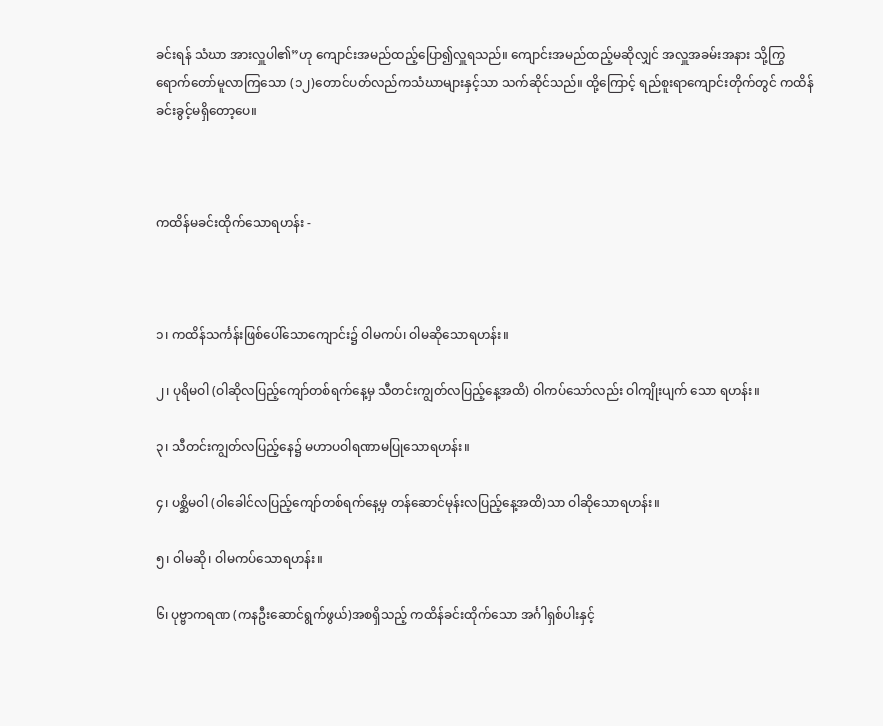ခင်းရန် သံဃာ အားလှူပါ၏”ဟု ကျောင်းအမည်ထည့်ပြော၍လှူရသည်။ ကျောင်းအမည်ထည့်မဆိုလျှင် အလှူအခမ်းအနား သို့ကြွရောက်တော်မူလာကြသော (၁၂)တောင်ပတ်လည်ကသံဃာများနှင့်သာ သက်ဆိုင်သည်။ ထို့ကြောင့် ရည်စူးရာကျောင်းတိုက်တွင် ကထိန်ခင်းခွင့်မရှိတော့ပေ။



ကထိန်မခင်းထိုက်သောရဟန်း -



၁၊ ကထိန်သင်္ကန်းဖြစ်ပေါ်သောကျောင်း၌ ဝါမကပ်၊ ဝါမဆိုသောရဟန်း။

၂၊ ပုရိမဝါ (ဝါဆိုလပြည့်ကျော်တစ်ရက်နေ့မှ သီတင်းကျွတ်လပြည့်နေ့အထိ) ဝါကပ်သော်လည်း ဝါကျိုးပျက် သော ရဟန်း။

၃၊ သီတင်းကျွတ်လပြည့်နေ၌ မဟာပဝါရဏာမပြုသောရဟန်း။

၄၊ ပစ္ဆိမဝါ (ဝါခေါင်လပြည့်ကျော်တစ်ရက်နေ့မှ တန်ဆောင်မုန်းလပြည့်နေ့အထိ)သာ ဝါဆိုသောရဟန်း။

၅၊ ဝါမဆို၊ ဝါမကပ်သောရဟန်း။

၆၊ ပုဗ္ဗာကရဏ (ကနဦးဆောင်ရွက်ဖွယ်)အစရှိသည့် ကထိန်ခင်းထိုက်သော အင်္ဂါရှစ်ပါးနှင့်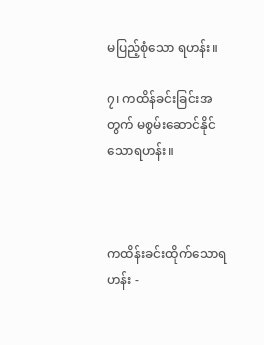မပြည့်စုံသော ရဟန်း။

၇၊ ကထိန်ခင်းခြင်းအတွက် မစွမ်းဆောင်နိုင်သောရဟန်း။



ကထိန်းခင်းထိုက်သောရဟန်း -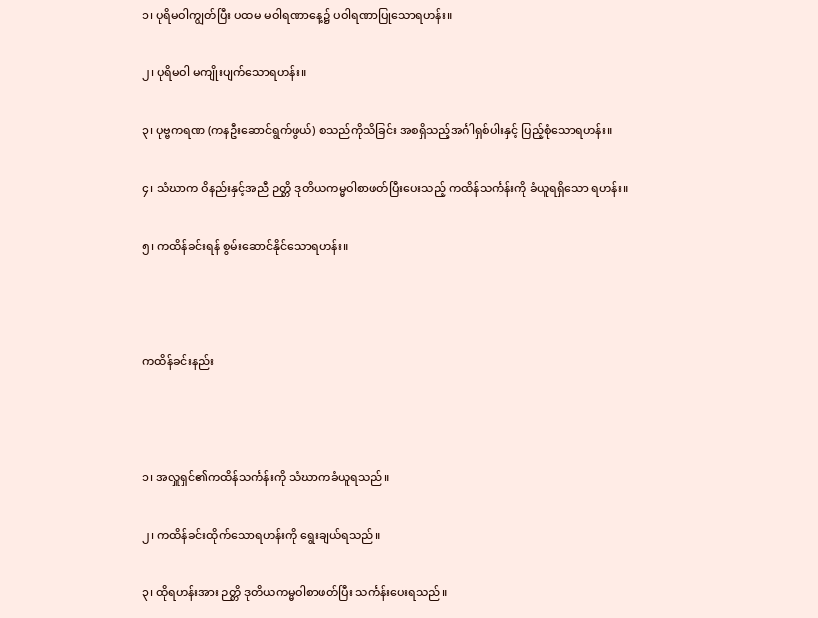၁၊ ပုရိမဝါကျွတ်ပြီး ပထမ မဝါရဏာနေ့၌ ပဝါရဏာပြုသောရဟန်း။

၂၊ ပုရိမဝါ မကျိုးပျက်သောရဟန်း။

၃၊ ပုဗ္ဗကရဏ (ကနဦးဆောင်ရွက်ဖွယ်) စသည်ကိုသိခြင်း အစရှိသည့်အင်္ဂါရှစ်ပါးနှင့် ပြည့်စုံသောရဟန်း။

၄၊ သံဃာက ဝိနည်းနှင့်အညီ ဉတ္တိ ဒုတိယကမ္မဝါစာဖတ်ပြီးပေးသည့် ကထိန်သင်္ကန်းကို ခံယူရရှိသော ရဟန်း။

၅၊ ကထိန်ခင်းရန် စွမ်းဆောင်နိုင်သောရဟန်း။



ကထိန်ခင်းနည်း



၁၊ အလှူရှင်၏ကထိန်သင်္ကန်းကို သံဃာကခံယူရသည်။

၂၊ ကထိန်ခင်းထိုက်သောရဟန်းကို ရွေးချယ်ရသည်။

၃၊ ထိုရဟန်းအား ဉတ္တိ ဒုတိယကမ္မဝါစာဖတ်ပြီး သင်္ကန်းပေးရသည်။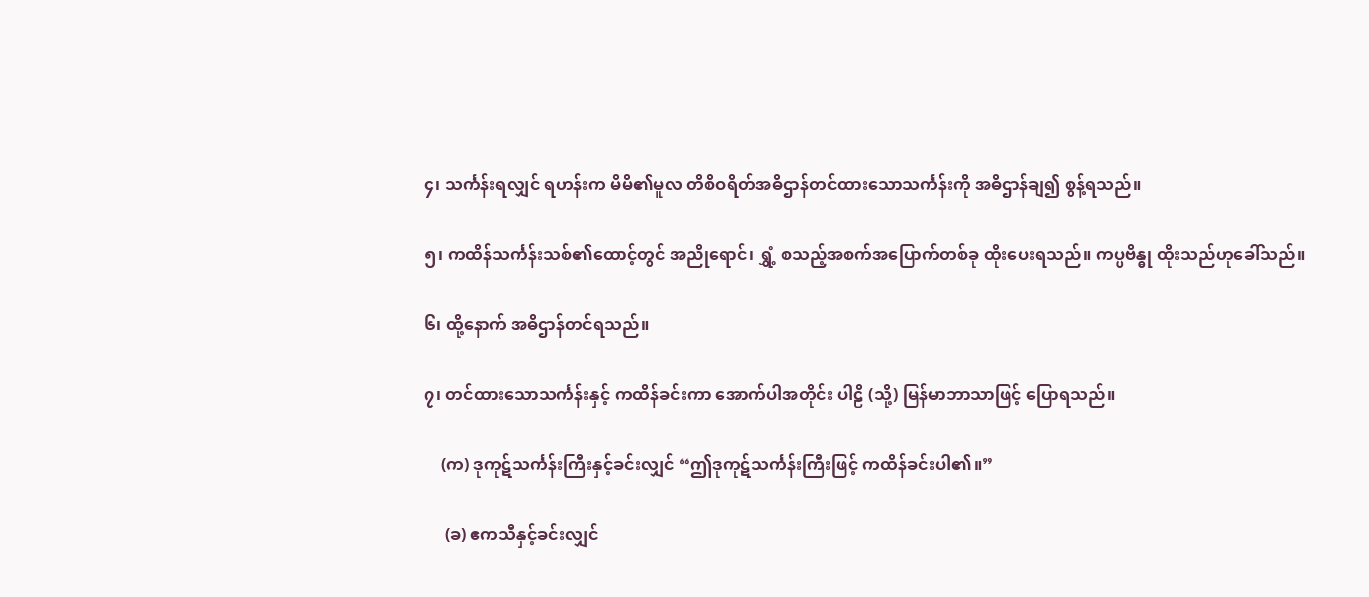၄၊ သင်္ကန်းရလျှင် ရဟန်းက မိမိ၏မူလ တိစိဝရိတ်အဓိဌာန်တင်ထားသောသင်္ကန်းကို အဓိဌာန်ချ၍ စွန့်ရသည်။

၅၊ ကထိန်သင်္ကန်းသစ်၏ထောင့်တွင် အညိုရောင်၊ ရွှံ့ စသည့်အစက်အပြောက်တစ်ခု ထိုးပေးရသည်။ ကပ္ပဗိန္ဓု ထိုးသည်ဟုခေါ်သည်။

၆၊ ထို့နောက် အဓိဌာန်တင်ရသည်။

၇၊ တင်ထားသောသင်္ကန်းနှင့် ကထိန်ခင်းကာ အောက်ပါအတိုင်း ပါဠိ (သို့) မြန်မာဘာသာဖြင့် ပြောရသည်။

    (က) ဒုကုဋ်သင်္ကန်းကြီးနှင့်ခင်းလျှင် “ဤဒုကုဋ်သင်္ကန်းကြီးဖြင့် ကထိန်ခင်းပါ၏။”

     (ခ) ဧကသီနှင့်ခင်းလျှင်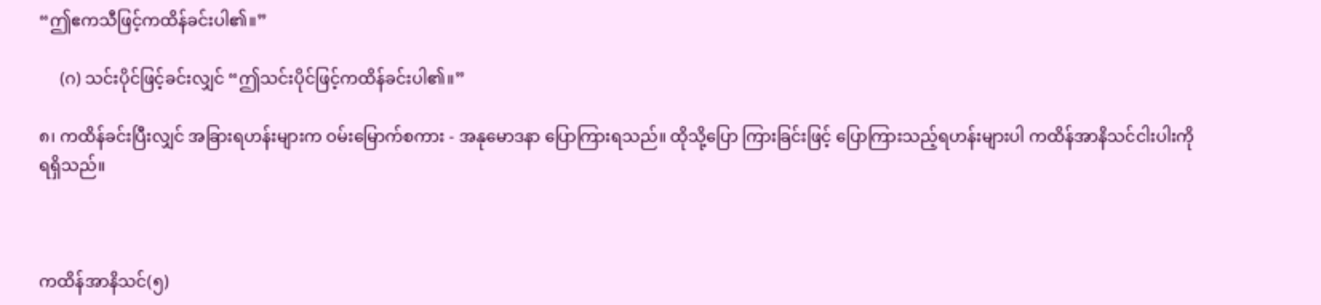“ဤဧကသီဖြင့်ကထိန်ခင်းပါ၏။”

     (ဂ) သင်းပိုင်ဖြင့်ခင်းလျှင် “ဤသင်းပိုင်ဖြင့်ကထိန်ခင်းပါ၏။”

၈၊ ကထိန်ခင်းပြီးလျှင် အခြားရဟန်းများက ဝမ်းမြောက်စကား - အနုမောဒနာ ပြောကြားရသည်။ ထိုသို့ပြော ကြားခြင်းဖြင့် ပြောကြားသည့်ရဟန်းများပါ ကထိန်အာနိသင်ငါးပါးကို ရရှိသည်။



ကထိန်အာနိသင်(၅)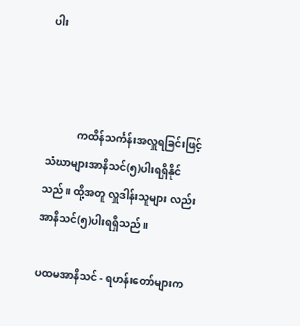ပါး



            ကထိန်သင်္ကန်းအလှူရခြင်းဖြင့် သံဃာများအာနိသင်(၅)ပါးရရှိနိုင်သည်။ ထို့အတူ လှူဒါန်းသူများ လည်း အာနိသင်(၅)ပါးရရှိသည်။

ပထမအာနိသင် - ရဟန်းတော်များက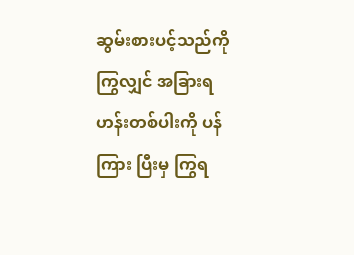ဆွမ်းစားပင့်သည်ကိုကြွလျှင် အခြားရဟန်းတစ်ပါးကို ပန်ကြား ပြီးမှ ကြွရ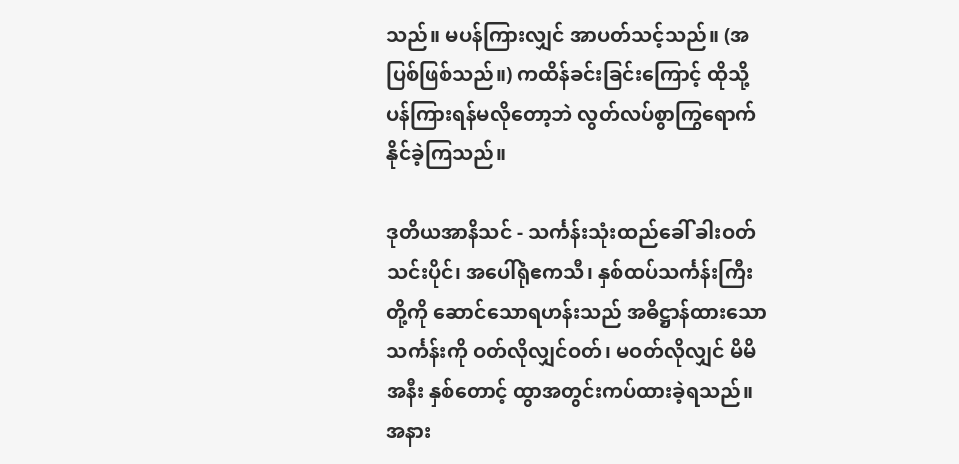သည်။ မပန်ကြားလျှင် အာပတ်သင့်သည်။ (အပြစ်ဖြစ်သည်။) ကထိန်ခင်းခြင်းကြောင့် ထိုသို့ ပန်ကြားရန်မလိုတော့ဘဲ လွတ်လပ်စွာကြွရောက်နိုင်ခဲ့ကြသည်။

ဒုတိယအာနိသင် - သင်္ကန်းသုံးထည်ခေါ် ခါးဝတ်သင်းပိုင်၊ အပေါ်ရုံဧကသီ၊ နှစ်ထပ်သင်္ကန်းကြီး တို့ကို ဆောင်သောရဟန်းသည် အဓိဋ္ဌာန်ထားသောသင်္ကန်းကို ဝတ်လိုလျှင်ဝတ်၊ မဝတ်လိုလျှင် မိမိအနီး နှစ်တောင့် ထွာအတွင်းကပ်ထားခဲ့ရသည်။ အနား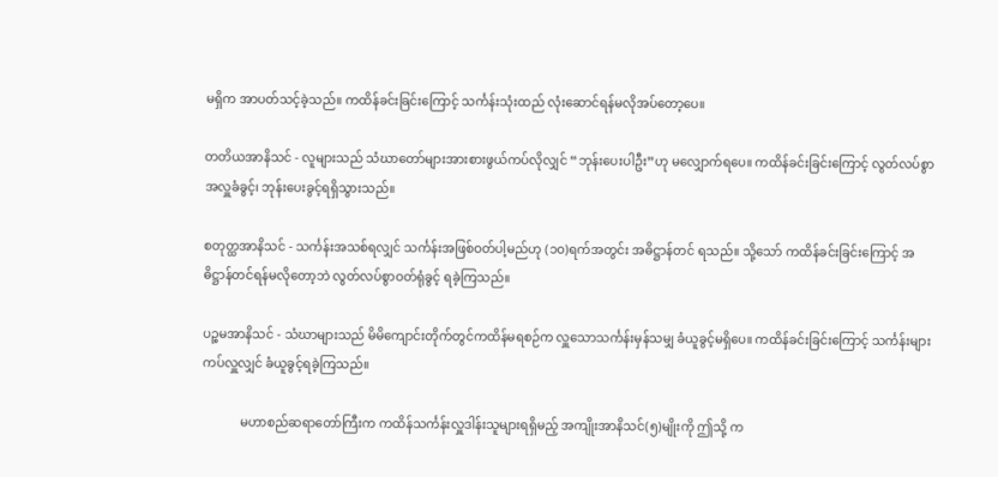မရှိက အာပတ်သင့်ခဲ့သည်။ ကထိန်ခင်းခြင်းကြောင့် သင်္ကန်းသုံးထည် လုံးဆောင်ရန်မလိုအပ်တော့ပေ။

တတိယအာနိသင် - လူများသည် သံဃာတော်များအားစားဖွယ်ကပ်လိုလျှင် “ဘုန်းပေးပါဦး”ဟု မလျှောက်ရပေ။ ကထိန်ခင်းခြင်းကြောင့် လွတ်လပ်စွာအလှူခံခွင့်၊ ဘုန်းပေးခွင့်ရရှိသွားသည်။

စတုတ္ထအာနိသင် - သင်္ကန်းအသစ်ရလျှင် သင်္ကန်းအဖြစ်ဝတ်ပါ့မည်ဟု (၁၀)ရက်အတွင်း အဓိဋ္ဌာန်တင် ရသည်။ သို့သော် ကထိန်ခင်းခြင်းကြောင့် အဓိဋ္ဌာန်တင်ရန်မလိုတော့ဘဲ လွတ်လပ်စွာဝတ်ရုံခွင့် ရခဲ့ကြသည်။

ပဉ္စမအာနိသင် - သံဃာများသည် မိမိကျောင်းတိုက်တွင်ကထိန်မရစဉ်က လှူသောသင်္ကန်းမှန်သမျှ ခံယူခွင့်မရှိပေ။ ကထိန်ခင်းခြင်းကြောင့် သင်္ကန်းများကပ်လှူလျှင် ခံယူခွင့်ရခဲ့ကြသည်။

            မဟာစည်ဆရာတော်ကြီးက ကထိန်သင်္ကန်းလှူဒါန်းသူများရရှိမည့် အကျိုးအာနိသင်(၅)မျိုးကို ဤသို့ က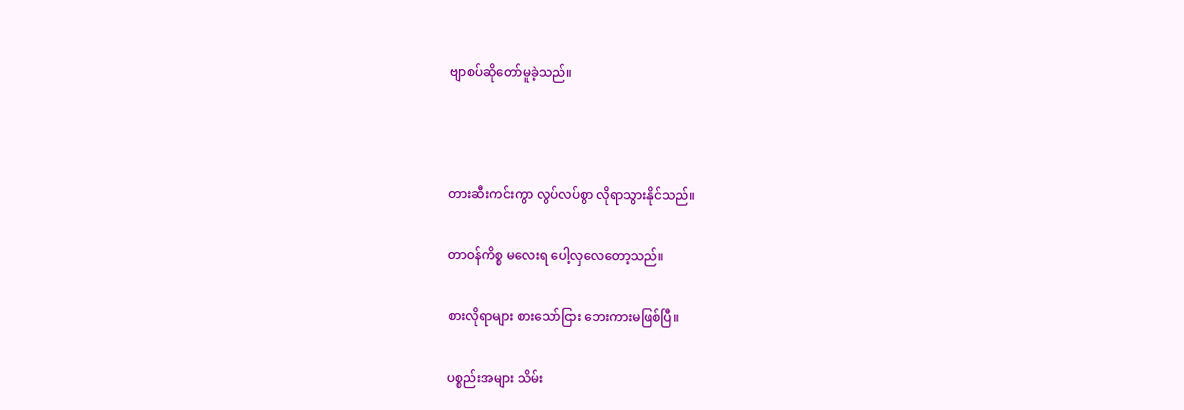ဗျာစပ်ဆိုတော်မူခဲ့သည်။



တားဆီးကင်းကွာ လွပ်လပ်စွာ လိုရာသွားနိုင်သည်။

တာဝန်ကိစ္စ မလေးရ ပေါ့လှလေတော့သည်။

စားလိုရာများ စားသော်ငြား ဘေးကားမဖြစ်ပြီ။

ပစ္စည်းအများ သိမ်း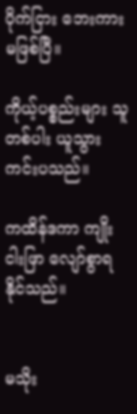ပိုက်ငြား ဘေးကားမဖြစ်ပြီ။

ကိုယ့်ပစ္စည်းများ သူတစ်ပါး ယူသွားကင်းပသည်။

ကထိန်ဒကာ ကျိုးငါးဖြာ လျော်စွာရနိုင်သည်။


မသိုး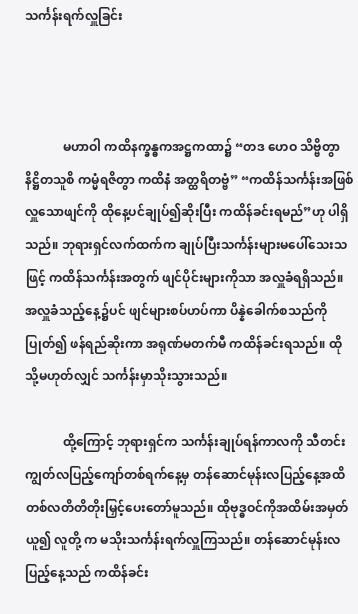သင်္ကန်းရက်လှူခြင်း



            မဟာဝါ ကထိနက္ခန္ဓကအဋ္ဌကထာ၌ “တဒ ဟေဝ သိဗ္ဗိတွာ နိဋ္ဌိတသူစိ ကမ္မံရဇိတွာ ကထိနံ အတ္ထရိတဗ္ဗံ” “ကထိန်သင်္ကန်းအဖြစ်လှူသောဖျင်ကို ထိုနေ့ပင်ချုပ်၍ဆိုးပြီး ကထိန်ခင်းရမည်”ဟု ပါရှိသည်။ ဘုရားရှင်လက်ထက်က ချုပ်ပြီးသင်္ကန်းများမပေါ်သေးသဖြင့် ကထိန်သင်္ကန်းအတွက် ဖျင်ပိုင်းများကိုသာ အလှူခံရရှိသည်။ အလှူခံသည့်နေ့၌ပင် ဖျင်များစပ်ဟပ်ကာ ပိန္နဲခေါက်စသည်ကိုပြုတ်၍ ဖန်ရည်ဆိုးကာ အရုဏ်မတက်မီ ကထိန်ခင်းရသည်။ ထိုသို့မဟုတ်လျှင် သင်္ကန်းမှာသိုးသွားသည်။

            ထို့ကြောင့် ဘုရားရှင်က သင်္ကန်းချုပ်ရန်ကာလကို သီတင်းကျွတ်လပြည့်ကျော်တစ်ရက်နေ့မှ တန်ဆောင်မုန်းလပြည့်နေ့အထိ တစ်လတိတိတိုးမြှင့်ပေးတော်မူသည်။ ထိုဗုဒ္ဓဝင်ကိုအထိမ်းအမှတ်ယူ၍ လူတို့ က မသိုးသင်္ကန်းရက်လှူကြသည်။ တန်ဆောင်မုန်းလပြည့်နေ့သည် ကထိန်ခင်း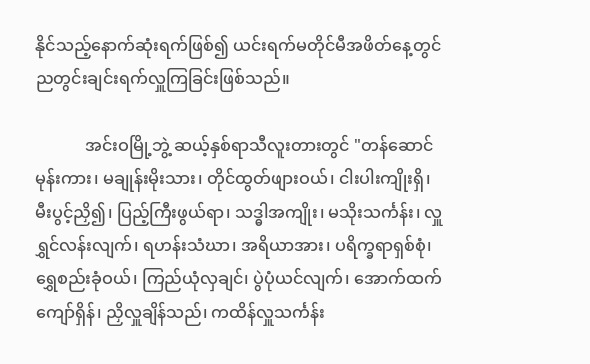နိုင်သည့်နောက်ဆုံးရက်ဖြစ်၍ ယင်းရက်မတိုင်မီအဖိတ်နေ့တွင် ညတွင်းချင်းရက်လှူကြခြင်းဖြစ်သည်။

            အင်းဝမြို့ဘွဲ့ ဆယ့်နှစ်ရာသီလူးတားတွင် "တန်ဆောင်မုန်းကား၊ မချုန်းမိုးသား၊ တိုင်ထွတ်ဖျားဝယ်၊ ငါးပါးကျိုးရှိ၊ မီးပွင့်ညှိ၍၊ ပြည့်ကြီးဖွယ်ရာ၊ သဒ္ဓါအကျိုး၊ မသိုးသင်္ကန်း၊ လှူရွှင်လန်းလျက်၊ ရဟန်းသံဃာ၊ အရိယာအား၊ ပရိက္ခရာရှစ်စုံ၊ ရွှေစည်းခုံဝယ်၊ ကြည်ယုံလှချင်၊ ပွဲပုံယင်လျက်၊ အောက်ထက်ကျော်ရှိန်၊ ညှိလှူချိန်သည်၊ ကထိန်လှူသင်္ကန်း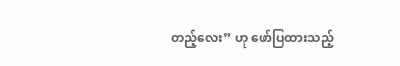တည့်လေး” ဟု ဖော်ပြထားသည့်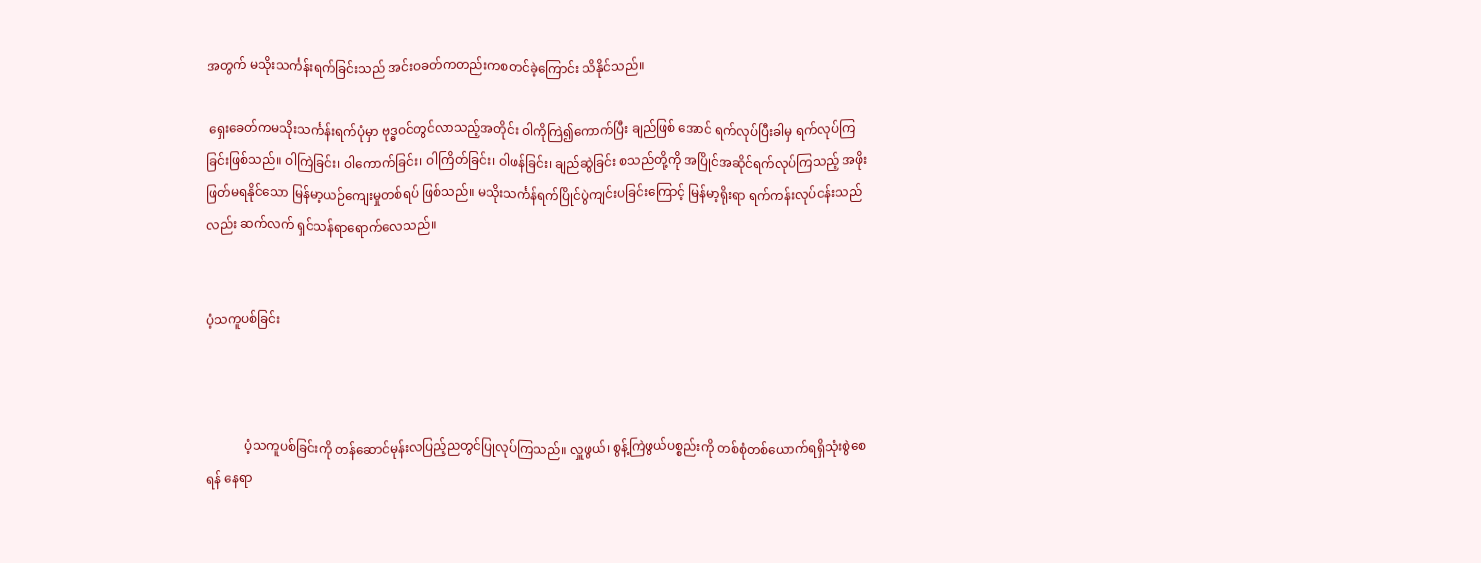အတွက် မသိုးသင်္ကန်းရက်ခြင်းသည် အင်းဝခတ်ကတည်းကစတင်ခဲ့ကြောင်း သိနိုင်သည်။

 ရှေးခေတ်ကမသိုးသင်္ကန်းရက်ပုံမှာ ဗုဒ္ဓဝင်တွင်လာသည့်အတိုင်း ဝါကိုကြဲ၍ကောက်ပြီး ချည်ဖြစ် အောင် ရက်လုပ်ပြီးခါမှ ရက်လုပ်ကြခြင်းဖြစ်သည်။ ဝါကြဲခြင်း၊ ဝါကောက်ခြင်း၊ ဝါကြိတ်ခြင်း၊ ဝါဖန်ခြင်း၊ ချည်ဆွဲခြင်း စသည်တို့ကို အပြိုင်အဆိုင်ရက်လုပ်ကြသည့် အဖိုးဖြတ်မရနိုင်သော မြန်မာ့ယဉ်ကျေးမှုတစ်ရပ် ဖြစ်သည်။ မသိုးသင်္ကန်ရက်ပြိုင်ပွဲကျင်းပခြင်းကြောင့် မြန်မာ့ရိုးရာ ရက်ကန်းလုပ်ငန်းသည်လည်း ဆက်လက် ရှင်သန်ရာရောက်လေသည်။


ပံ့သကူပစ်ခြင်း



            ပံ့သကူပစ်ခြင်းကို တန်ဆောင်မုန်းလပြည့်ညတွင်ပြုလုပ်ကြသည်။ လှူဖွယ်၊ စွန့်ကြဲဖွယ်ပစ္စည်းကို တစ်စုံတစ်ယောက်ရရှိသုံးစွဲစေရန် နေရာ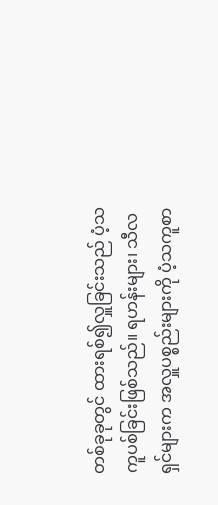တစ်ခုခုတွင် ထားရစ်၍လှူခြင်းသည် ပံ့သကူပစ်ခြင်းဖြစ်သည်။ ရဟန်းများ၊ သီလရှင်များက အလှူပစ္စည်းများကို ပံ့သကူစာ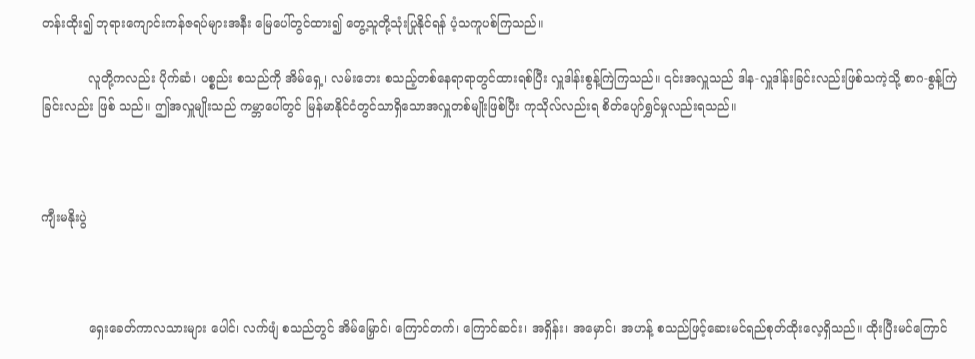တန်းထိုး၍ ဘုရားကျောင်းကန်ဇရပ်များအနီး မြေပေါ်တွင်ထား၍ တွေ့သူတို့သုံးပြုနိုင်ရန် ပံ့သကူပစ်ကြသည်။

            လူတို့ကလည်း ပိုက်ဆံ၊ ပစ္စည်း စသည်ကို အိမ်ရှေ့၊ လမ်းဘေး စသည့်တစ်နေရာရာတွင်ထားရစ်ပြီး လှူဒါန်းစွန့်ကြဲကြသည်။ ၎င်းအလှူသည် ဒါန-လှူဒါန်းခြင်းလည်းဖြစ်သကဲ့သို့ စာဂ-စွန့်ကြဲခြင်းလည်း ဖြစ် သည်။ ဤအလှူမျိုးသည် ကမ္ဘာပေါ်တွင် မြန်မာနိုင်ငံတွင်သာရှိသောအလှူတစ်မျိုးဖြစ်ပြီး ကုသိုလ်လည်းရ စိတ်ပျော်ရွှင်မှုလည်းရသည်။



ကျီးမနိုးပွဲ



            ရှေးခေတ်ကာလသားများ ပေါင်၊ လက်ဖျံ စသည်တွင် အိမ်မြှောင်၊ ကြောင်တက်၊ ကြောင်ဆင်း၊ အရှိန်း၊ အမှောင်၊ အဟန့် စသည်ဖြင့်ဆေးမင်ရည်စုတ်ထိုးလေ့ရှိသည်။ ထိုးပြီးမင်ကြောင်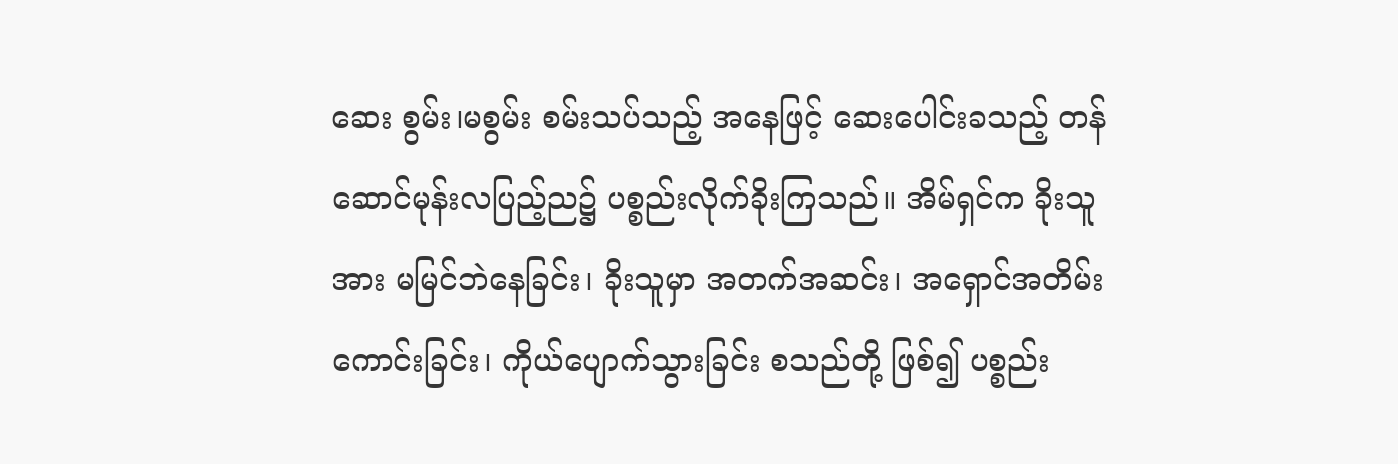ဆေး စွမ်း၊မစွမ်း စမ်းသပ်သည့် အနေဖြင့် ဆေးပေါင်းခသည့် တန်ဆောင်မုန်းလပြည့်ည၌ ပစ္စည်းလိုက်ခိုးကြသည်။ အိမ်ရှင်က ခိုးသူအား မမြင်ဘဲနေခြင်း၊ ခိုးသူမှာ အတက်အဆင်း၊ အရှောင်အတိမ်းကောင်းခြင်း၊ ကိုယ်ပျောက်သွားခြင်း စသည်တို့ ဖြစ်၍ ပစ္စည်း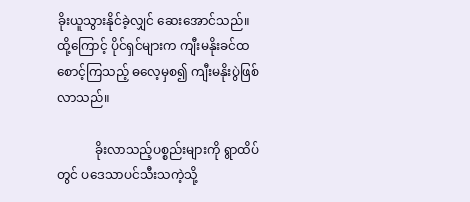ခိုးယူသွားနိုင်ခဲ့လျှင် ဆေးအောင်သည်။ ထို့ကြောင့် ပိုင်ရှင်များက ကျီးမနိုးခင်ထစောင့်ကြသည့် ဓလေ့မှစ၍ ကျီးမနိုးပွဲဖြစ်လာသည်။

            ခိုးလာသည့်ပစ္စည်းများကို ရွာထိပ်တွင် ပဒေသာပင်သီးသကဲ့သို့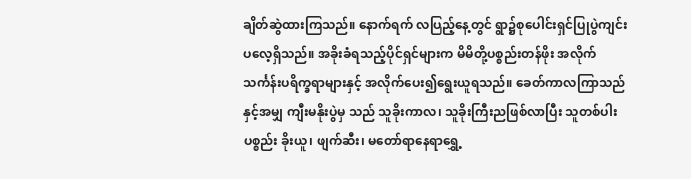ချိတ်ဆွဲထားကြသည်။ နောက်ရက် လပြည့်နေ့တွင် ရွာ၌စုပေါင်းရှင်ပြုပွဲကျင်းပလေ့ရှိသည်။ အခိုးခံရသည့်ပိုင်ရှင်များက မိမိတို့ပစ္စည်းတန်ဖိုး အလိုက် သင်္ကန်းပရိက္ခရာများနှင့် အလိုက်ပေး၍ရွေးယူရသည်။ ခေတ်ကာလကြာသည်နှင့်အမျှ ကျီးမနိုးပွဲမှ သည် သူခိုးကာလ၊ သူခိုးကြီးညဖြစ်လာပြီး သူတစ်ပါးပစ္စည်း ခိုးယူ၊ ဖျက်ဆီး၊ မတော်ရာနေရာရွှေ့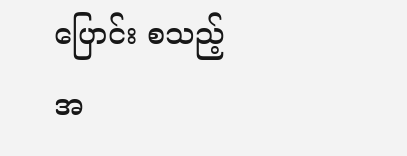ပြောင်း စသည့် အ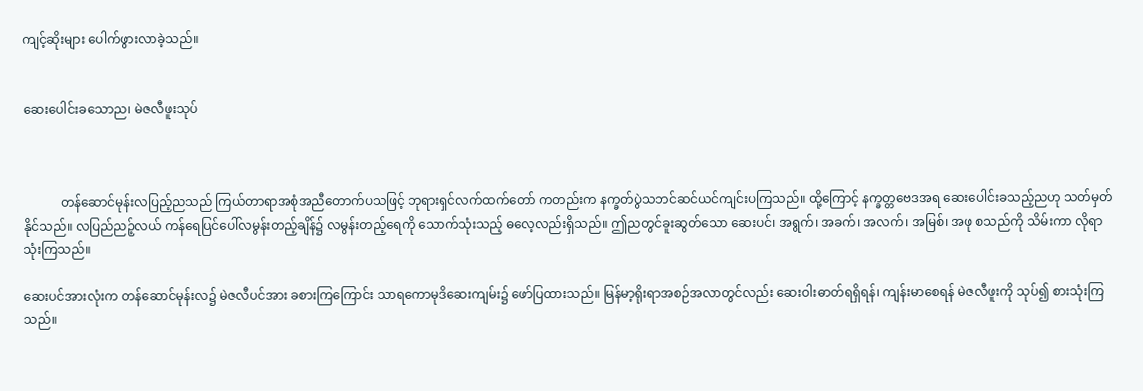ကျင့်ဆိုးများ ပေါက်ဖွားလာခဲ့သည်။


ဆေးပေါင်းခသောည၊ မဲဇလီဖူးသုပ်



            တန်ဆောင်မုန်းလပြည့်ညသည် ကြယ်တာရာအစုံအညီတောက်ပသဖြင့် ဘုရားရှင်လက်ထက်တော် ကတည်းက နက္ခတ်ပွဲသဘင်ဆင်ယင်ကျင်းပကြသည်။ ထို့ကြောင့် နက္ခတ္တဗေဒအရ ဆေးပေါင်းခသည့်ညဟု သတ်မှတ်နိုင်သည်။ လပြည်ညဉ့်လယ် ကန်ရေပြင်ပေါ်လမွန်းတည့်ချိန်၌ လမွန်းတည့်ရေကို သောက်သုံးသည့် ဓလေ့လည်းရှိသည်။ ဤညတွင်ခူးဆွတ်သော ဆေးပင်၊ အရွက်၊ အခက်၊ အလက်၊ အမြစ်၊ အဖု စသည်ကို သိမ်းကာ လိုရာသုံးကြသည်။

ဆေးပင်အားလုံးက တန်ဆောင်မုန်းလ၌ မဲဇလီပင်အား ခစားကြကြောင်း သာရကောမုဒိဆေးကျမ်း၌ ဖော်ပြထားသည်။ မြန်မာ့ရိုးရာအစဉ်အလာတွင်လည်း ဆေးဝါးဓာတ်ရရှိရန်၊ ကျန်းမာစေရန် မဲဇလီဖူးကို သုပ်၍ စားသုံးကြသည်။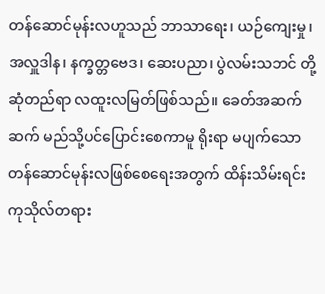တန်ဆောင်မုန်းလဟူသည် ဘာသာရေး၊ ယဉ်ကျေးမှု၊ အလှူဒါန၊ နက္ခတ္တဗေဒ၊ ဆေးပညာ၊ ပွဲလမ်းသဘင် တို့ဆုံတည်ရာ လထူးလမြတ်ဖြစ်သည်။ ခေတ်အဆက်ဆက် မည်သို့ပင်ပြောင်းစေကာမူ ရိုးရာ မပျက်သော တန်ဆောင်မုန်းလဖြစ်စေရေးအတွက် ထိန်းသိမ်းရင်း ကုသိုလ်တရား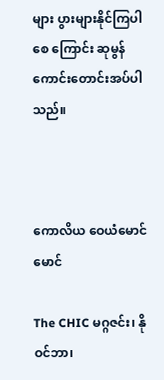များ ပွားများနိုင်ကြပါစေ ကြောင်း ဆုမွန်ကောင်းတောင်းအပ်ပါသည်။



ကောလိယ ဝေယံမောင်မောင်

The CHIC မဂ္ဂဇင်း၊ နိုဝင်ဘာ၊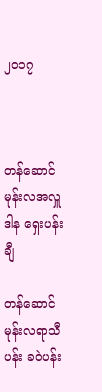၂၀၁၇



တန်ဆောင်မုန်းလအလှူဒါန ရှေးပန်းချီ

တန်ဆောင်မုန်းလရာသီပန်း ခဝဲပန်း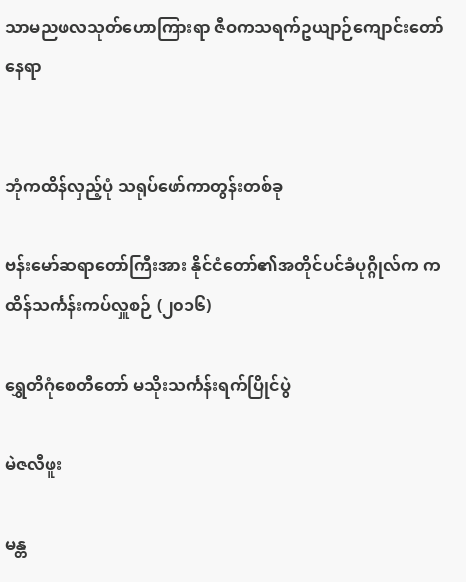သာမညဖလသုတ်ဟောကြားရာ ဇီဝကသရက်ဥယျာဉ်ကျောင်းတော်နေရာ


ဘုံကထိန်လှည့်ပုံ သရုပ်ဖော်ကာတွန်းတစ်ခု

ဗန်းမော်ဆရာတော်ကြီးအား နိုင်ငံတော်၏အတိုင်ပင်ခံပုဂ္ဂိုလ်က ကထိန်သင်္ကန်းကပ်လှူစဉ် (၂၀၁၆)

ရွှေတိဂုံစေတီတော် မသိုးသင်္ကန်းရက်ပြိုင်ပွဲ

မဲဇလီဖူး

မန္တ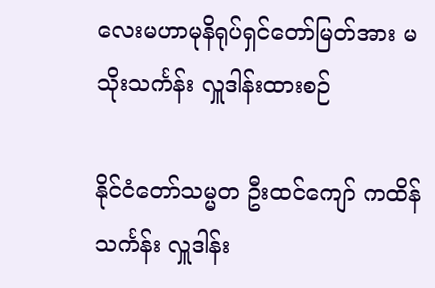လေးမဟာမုနိရုပ်ရှင်တော်မြတ်အား မသိုးသင်္ကန်း လှူဒါန်းထားစဉ်

နိုင်ငံတော်သမ္မတ ဦးထင်ကျော် ကထိန်သင်္ကန်း လှူဒါန်း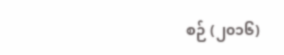စဉ် (၂၀၁၆)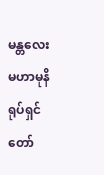မန္တလေးမဟာမုနိရုပ်ရှင်တော်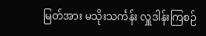မြတ်အား မသိုးသင်္ကန်း လှူဒါန်းကြစဉ်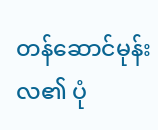တန်ဆောင်မုန်းလ၏ ပုံ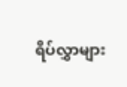ရိပ်လွှာများ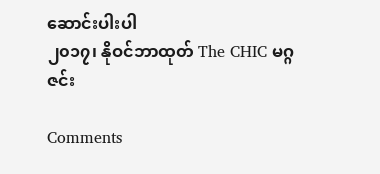ဆောင်းပါးပါ
၂၀၁၇၊ နိုဝင်ဘာထုတ် The CHIC မဂ္ဂဇင်း

Comments